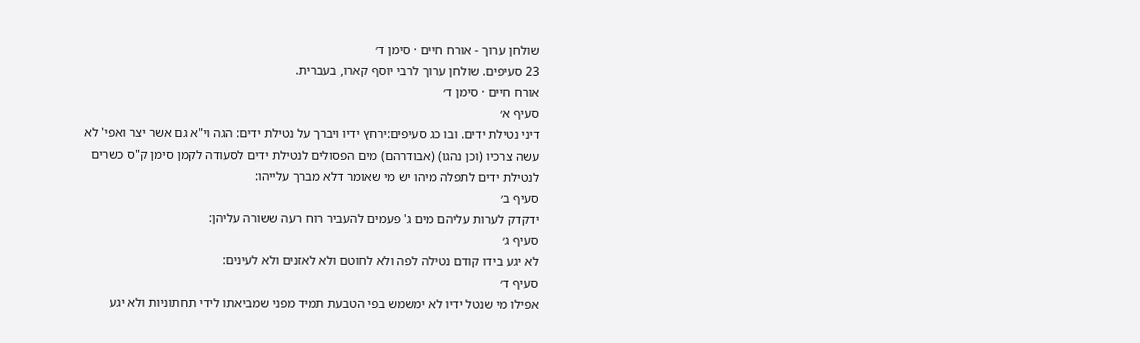שולחן ערוך - אורח חיים · סימן ד׳
23 סעיפים. שולחן ערוך לרבי יוסף קארו, בעברית.
אורח חיים · סימן ד׳
סעיף א׳
דיני נטילת ידים. ובו כג סעיפים:ירחץ ידיו ויברך על נטילת ידים: הגה וי"א גם אשר יצר ואפי' לא עשה צרכיו (וכן נהגו) (אבודרהם) מים הפסולים לנטילת ידים לסעודה לקמן סימן ק"ס כשרים לנטילת ידים לתפלה מיהו יש מי שאומר דלא מברך עלייהו:
סעיף ב׳
ידקדק לערות עליהם מים ג' פעמים להעביר רוח רעה ששורה עליהן:
סעיף ג׳
לא יגע בידו קודם נטילה לפה ולא לחוטם ולא לאזנים ולא לעינים:
סעיף ד׳
אפילו מי שנטל ידיו לא ימשמש בפי הטבעת תמיד מפני שמביאתו לידי תחתוניות ולא יגע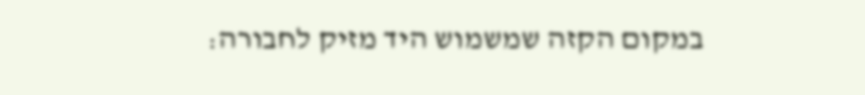במקום הקזה שמשמוש היד מזיק לחבורה: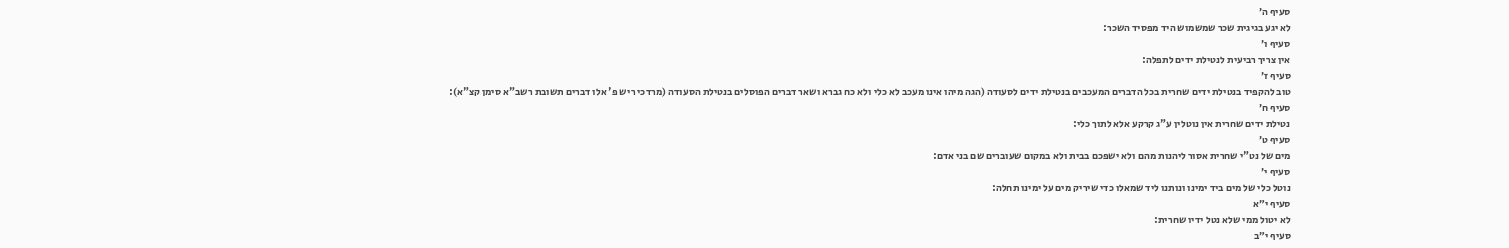סעיף ה׳
לא יגע בגיגית שכר שמשמוש היד מפסיד השכר:
סעיף ו׳
אין צריך רביעית לנטילת ידים לתפלה:
סעיף ז׳
טוב להקפיד בנטילת ידים שחרית בכל הדברים המעכבים בנטילת ידים לסעודה (הגה מיהו אינו מעכב לא כלי ולא כח גברא ושאר דברים הפוסלים בנטילת הסעודה (מרדכי ריש פ' אלו דברים תשובת רשב"א סימן קצ"א):
סעיף ח׳
נטילת ידים שחרית אין נוטלין ע"ג קרקע אלא לתוך כלי:
סעיף ט׳
מים של נט"י שחרית אסור ליהנות מהם ולא ישפכם בבית ולא במקום שעוברים שם בני אדם:
סעיף י׳
נוטל כלי של מים ביד ימינו ונותנו ליד שמאלו כדי שיריק מים על ימינו תחלה:
סעיף י״א
לא יטול ממי שלא נטל ידיו שחרית:
סעיף י״ב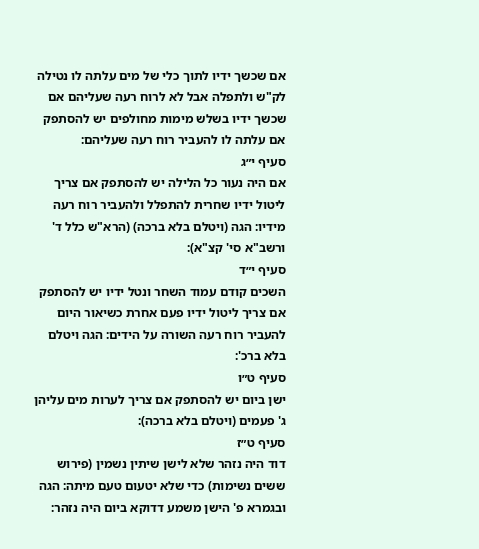אם שכשך ידיו לתוך כלי של מים עלתה לו נטילה לק"ש ולתפלה אבל לא לרוח רעה שעליהם אם שכשך ידיו בשלש מימות מחולפים יש להסתפק אם עלתה לו להעביר רוח רעה שעליהם:
סעיף י״ג
אם היה נעור כל הלילה יש להסתפק אם צריך ליטול ידיו שחרית להתפלל ולהעביר רוח רעה מידיו: הגה (ויטלם בלא ברכה) (הרא"ש כלל ד' ורשב"א סי' קצ"א):
סעיף י״ד
השכים קודם עמוד השחר ונטל ידיו יש להסתפק אם צריך ליטול ידיו פעם אחרת כשיאור היום להעביר רוח רעה השורה על הידים: הגה ויטלם בלא ברכ':
סעיף ט״ו
ישן ביום יש להסתפק אם צריך לערות מים עליהן ג' פעמים (ויטלם בלא ברכה):
סעיף ט״ז
דוד היה נזהר שלא לישן שיתין נשמין (פירוש ששים נשימות) כדי שלא יטעום טעם מיתה: הגה ובגמרא פ' הישן משמע דדוקא ביום היה נזהר: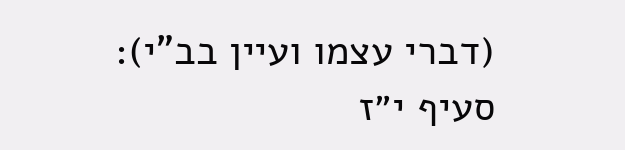(דברי עצמו ועיין בב"י):
סעיף י״ז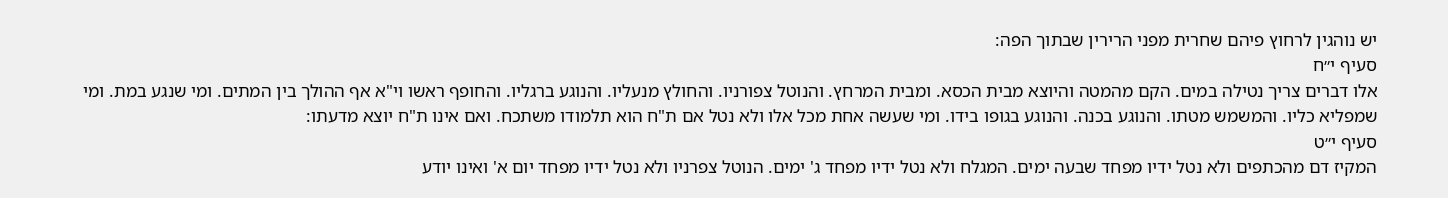יש נוהגין לרחוץ פיהם שחרית מפני הרירין שבתוך הפה:
סעיף י״ח
אלו דברים צריך נטילה במים. הקם מהמטה והיוצא מבית הכסא. ומבית המרחץ. והנוטל צפורניו. והחולץ מנעליו. והנוגע ברגליו. והחופף ראשו וי"א אף ההולך בין המתים. ומי שנגע במת. ומי שמפליא כליו. והמשמש מטתו. והנוגע בכנה. והנוגע בגופו בידו. ומי שעשה אחת מכל אלו ולא נטל אם ת"ח הוא תלמודו משתכח. ואם אינו ת"ח יוצא מדעתו:
סעיף י״ט
המקיז דם מהכתפים ולא נטל ידיו מפחד שבעה ימים. המגלח ולא נטל ידיו מפחד ג' ימים. הנוטל צפרניו ולא נטל ידיו מפחד יום א' ואינו יודע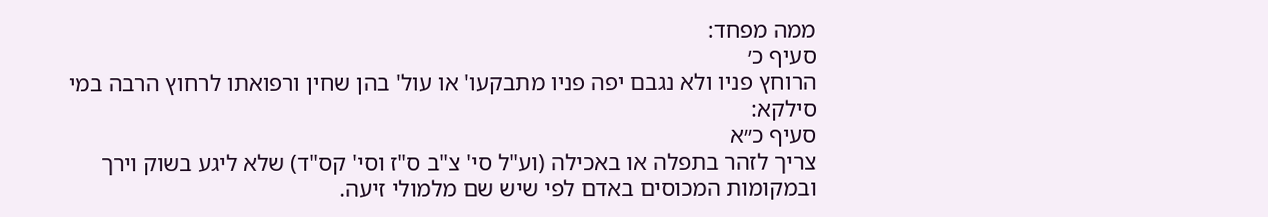ממה מפחד:
סעיף כ׳
הרוחץ פניו ולא נגבם יפה פניו מתבקעו' או עול' בהן שחין ורפואתו לרחוץ הרבה במי סילקא:
סעיף כ״א
צריך לזהר בתפלה או באכילה (וע"ל סי' צ"ב ס"ז וסי' קס"ד) שלא ליגע בשוק וירך ובמקומות המכוסים באדם לפי שיש שם מלמולי זיעה.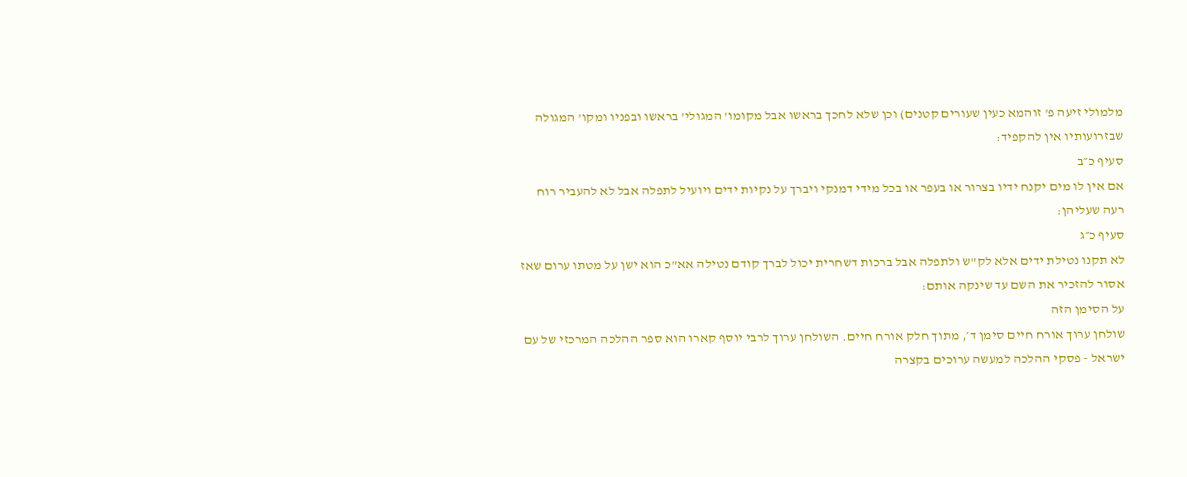מלמולי זיעה פ' זוהמא כעין שעורים קטנים) וכן שלא לחכך בראשו אבל מקומו' המגולי' בראשו ובפניו ומקו' המגולה שבזרועותיו אין להקפיד:
סעיף כ״ב
אם אין לו מים יקנח ידיו בצרור או בעפר או בכל מידי דמנקי ויברך על נקיות ידים ויועיל לתפלה אבל לא להעביר רוח רעה שעליהן:
סעיף כ״ג
לא תקנו נטילת ידים אלא לק"ש ולתפלה אבל ברכות דשחרית יכול לברך קודם נטילה אא"כ הוא ישן על מטתו ערום שאז אסור להזכיר את השם עד שינקה אותם:
על הסימן הזה
שולחן ערוך אורח חיים סימן ד׳, מתוך חלק אורח חיים. השולחן ערוך לרבי יוסף קארו הוא ספר ההלכה המרכזי של עם ישראל - פסקי ההלכה למעשה ערוכים בקצרה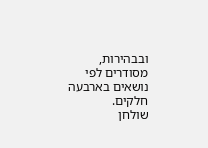ובבהירות, מסודרים לפי נושאים בארבעה חלקים.
שולחן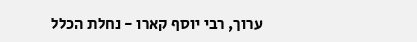ערוך, רבי יוסף קארו - נחלת הכלל